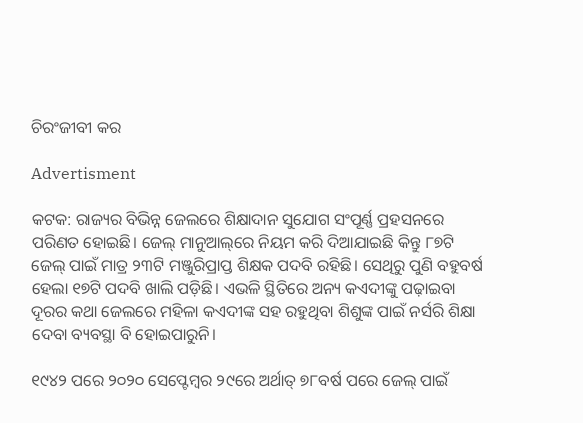ଚିରଂଜୀବୀ କର

Advertisment

କଟକ: ରାଜ୍ୟର ବିଭିନ୍ନ ଜେଲରେ ଶିକ୍ଷାଦାନ ସୁଯୋଗ ସଂପୂର୍ଣ୍ଣ ପ୍ରହସନରେ ପରିଣତ ହୋଇଛି। ଜେଲ୍‌ ମାନୁଆଲ୍‌ରେ ନିୟମ କରି ଦିଆଯାଇଛି କିନ୍ତୁ ୮୭ଟି ଜେଲ୍‌ ପାଇଁ ମାତ୍ର ୨୩ଟି ମଞ୍ଜୁରିପ୍ରାପ୍ତ ଶିକ୍ଷକ ପଦବି ରହିଛି। ସେଥିରୁ ପୁଣି ବହୁବର୍ଷ ହେଲା ୧୭ଟି ପଦବି ଖାଲି ପଡ଼ିଛି। ଏଭଳି ସ୍ଥିତିରେ ଅନ୍ୟ କଏଦୀଙ୍କୁ ପଢ଼ାଇବା ଦୂରର କଥା ଜେଲରେ ମହିଳା କଏଦୀଙ୍କ ସହ ରହୁଥିବା ଶିଶୁଙ୍କ ପାଇଁ ନର୍ସରି ଶିକ୍ଷା ଦେବା ବ୍ୟବସ୍ଥା ବି ହୋଇପାରୁନି।

୧୯୪୨ ପରେ ୨୦୨୦ ସେପ୍ଟେମ୍ବର ୨୯ରେ ଅର୍ଥାତ୍‌ ୭୮ବର୍ଷ ପରେ ଜେଲ୍ ପାଇଁ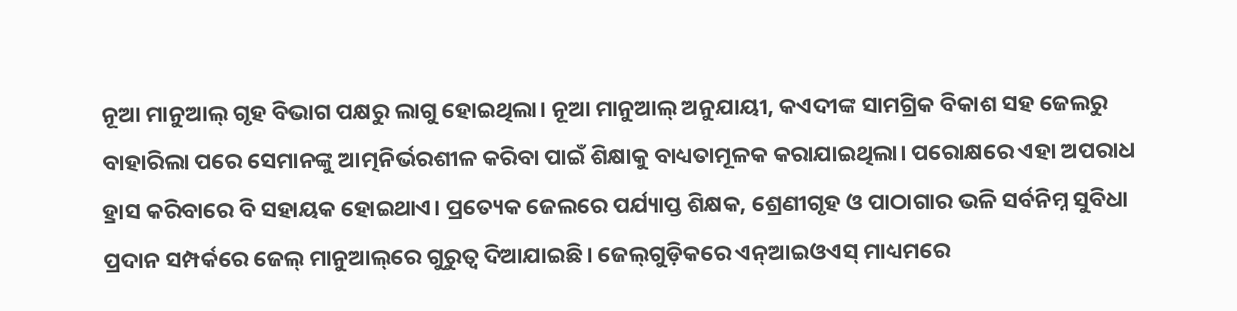ନୂଆ ମାନୁଆଲ୍ ଗୃହ ବିଭାଗ ପକ୍ଷରୁ ଲାଗୁ ହୋଇଥିଲା। ନୂଆ ମାନୁଆଲ୍ ଅନୁଯାୟୀ, କଏଦୀଙ୍କ ସାମଗ୍ରିକ ବିକାଶ ସହ ଜେଲରୁ ବାହାରିଲା ପରେ ସେମାନଙ୍କୁ ଆତ୍ମନିର୍ଭରଶୀଳ କରିବା ପାଇଁ ଶିକ୍ଷାକୁ ବାଧ୍ୟତାମୂଳକ କରାଯାଇଥିଲା। ପରୋକ୍ଷରେ ଏହା ଅପରାଧ ହ୍ରାସ କରିବାରେ ବି ସହାୟକ ହୋଇଥାଏ। ପ୍ରତ୍ୟେକ ଜେଲରେ ପର୍ଯ୍ୟାପ୍ତ ଶିକ୍ଷକ, ଶ୍ରେଣୀଗୃହ ଓ ପାଠାଗାର ଭଳି ସର୍ବନିମ୍ନ ସୁବିଧା ପ୍ରଦାନ ସମ୍ପର୍କରେ ଜେଲ୍‌ ମାନୁଆଲ୍‌ରେ ଗୁରୁତ୍ବ ଦିଆଯାଇଛି। ଜେଲ୍‌ଗୁଡ଼ିକରେ ଏନ୍‌ଆଇଓଏସ୍ ମାଧ୍ୟମରେ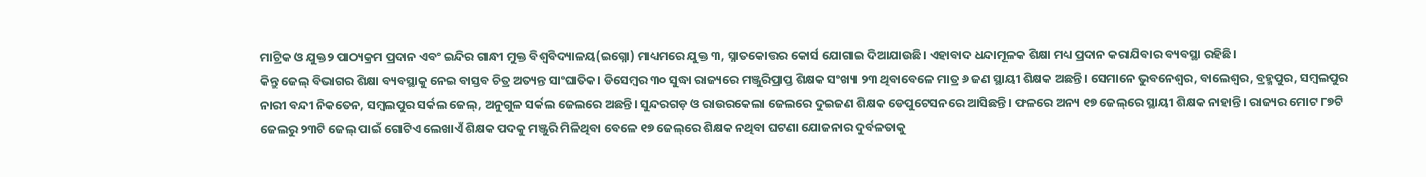ମାଟ୍ରିକ ଓ ଯୁକ୍ତ୨ ପାଠ୍ୟକ୍ରମ ପ୍ରଦାନ ଏବଂ ଇନ୍ଦିର ଗାନ୍ଧୀ ମୁକ୍ତ ବିଶ୍ବବିଦ୍ୟାଳୟ(ଇଗ୍ନୋ) ମାଧ୍ୟମରେ ଯୁକ୍ତ ୩, ସ୍ନାତକୋତ୍ତର କୋର୍ସ ଯୋଗାଇ ଦିଆଯାଉଛି। ଏହାବାଦ ଧନ୍ଦାମୂଳକ ଶିକ୍ଷା ମଧ୍ୟ ପ୍ରଦାନ କରାଯିବାର ବ୍ୟବସ୍ଥା ରହିଛି।
କିନ୍ତୁ ଜେଲ୍ ବିଭାଗର ଶିକ୍ଷା ବ୍ୟବସ୍ଥାକୁ ନେଇ ବାସ୍ତବ ଚିତ୍ର ଅତ୍ୟନ୍ତ ସାଂଘାତିକ। ଡିସେମ୍ବର ୩୦ ସୁଦ୍ଧା ରାଜ୍ୟରେ ମଞ୍ଜୁରିପ୍ରାପ୍ତ ଶିକ୍ଷକ ସଂଖ୍ୟା ୨୩ ଥିବାବେଳେ ମାତ୍ର ୬ ଜଣ ସ୍ଥାୟୀ ଶିକ୍ଷକ ଅଛନ୍ତି। ସେମାନେ ଭୁବନେଶ୍ବର, ବାଲେଶ୍ବର, ବ୍ରହ୍ମପୁର, ସମ୍ବଲପୁର ନାରୀ ବନ୍ଦୀ ନିକତେନ, ସମ୍ବଲପୁର ସର୍କଲ ଜେଲ୍, ଅନୁଗୁଳ ସର୍କଲ ଜେଲରେ ଅଛନ୍ତି। ସୁନ୍ଦରଗଡ଼ ଓ ରାଉରକେଲା ଜେଲରେ ଦୁଇଜଣ ଶିକ୍ଷକ ଡେପୁଟେସନରେ ଆସିଛନ୍ତି। ଫଳରେ ଅନ୍ୟ ୧୭ ଜେଲ୍‌ରେ ସ୍ଥାୟୀ ଶିକ୍ଷକ ନାହାନ୍ତି। ରାଜ୍ୟର ମୋଟ ୮୭ଟି ଜେଲରୁ ୨୩ଟି ଜେଲ୍ ପାଇଁ ଗୋଟିଏ ଲେଖାଏଁ ଶିକ୍ଷକ ପଦକୁ ମଞ୍ଜୁରି ମିଳିଥିବା ବେଳେ ୧୭ ଜେଲ୍‌ରେ ଶିକ୍ଷକ ନଥିବା ଘଟଣା ଯୋଜନାର ଦୁର୍ବଳତାକୁ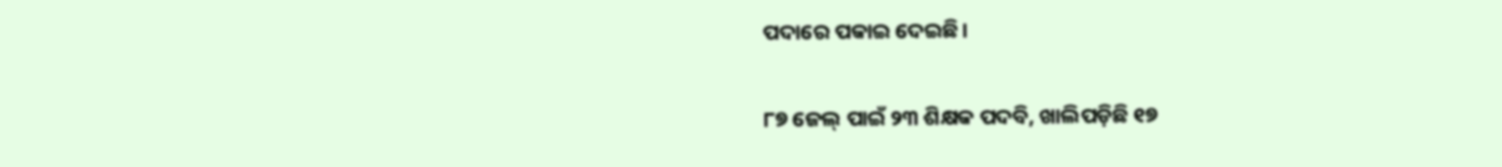ପଦାରେ ପକାଇ ଦେଇଛି।

୮୭ ଜେଲ୍‌ ପାଇଁ ୨୩ ଶିକ୍ଷକ ପଦବି, ଖାଲିପଡ଼ିଛି ୧୭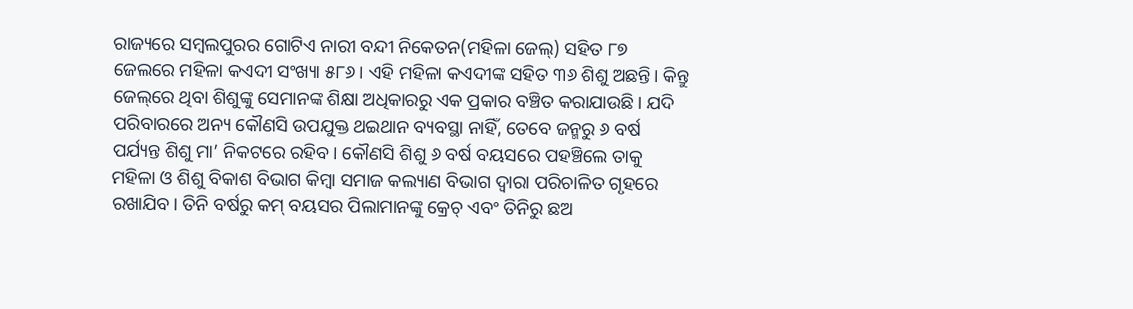ରାଜ୍ୟରେ ସମ୍ବଲପୁରର ଗୋଟିଏ ନାରୀ ବନ୍ଦୀ ନିକେତନ(ମହିଳା ଜେଲ୍) ସହିତ ୮୭ ଜେଲରେ ମହିଳା କଏଦୀ ସଂଖ୍ୟା ୫୮୬। ଏହି ମହିଳା କଏଦୀଙ୍କ ସହିତ ୩୬ ଶିଶୁ ଅଛନ୍ତି। କିନ୍ତୁ ଜେଲ୍‌ରେ ଥିବା ଶିଶୁଙ୍କୁ ସେମାନଙ୍କ ଶିକ୍ଷା ଅଧିକାରରୁ ଏକ ପ୍ରକାର ବଞ୍ଚିତ କରାଯାଉଛି। ଯଦି ପରିବାରରେ ଅନ୍ୟ କୌଣସି ଉପଯୁକ୍ତ ଥଇଥାନ ବ୍ୟବସ୍ଥା ନାହିଁ, ତେବେ ଜନ୍ମରୁ ୬ ବର୍ଷ ପର୍ଯ୍ୟନ୍ତ ଶିଶୁ ମା’ ନିକଟରେ ରହିବ। କୌଣସି ଶିଶୁ ୬ ବର୍ଷ ବୟସରେ ପହଞ୍ଚିଲେ ତାକୁ ମହିଳା ଓ ଶିଶୁ ବିକାଶ ବିଭାଗ କିମ୍ବା ସମାଜ କଲ୍ୟାଣ ବିଭାଗ ଦ୍ୱାରା ପରିଚାଳିତ ଗୃହରେ ରଖାଯିବ। ତିନି ବର୍ଷରୁ କମ୍ ବୟସର ପିଲାମାନଙ୍କୁ କ୍ରେଚ୍‌ ଏବଂ ତିନିରୁ ଛଅ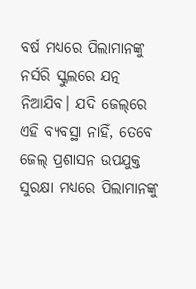ବର୍ଷ ମଧ୍ୟରେ ପିଲାମାନଙ୍କୁ ନର୍ସରି ସ୍କୁଲରେ ଯତ୍ନ ନିଆଯିବ। ଯଦି ଜେଲ୍‌ରେ ଏହି ବ୍ୟବସ୍ଥା ନାହିଁ, ତେବେ ଜେଲ୍ ପ୍ରଶାସନ ଉପଯୁକ୍ତ ସୁରକ୍ଷା ମଧ୍ୟରେ ପିଲାମାନଙ୍କୁ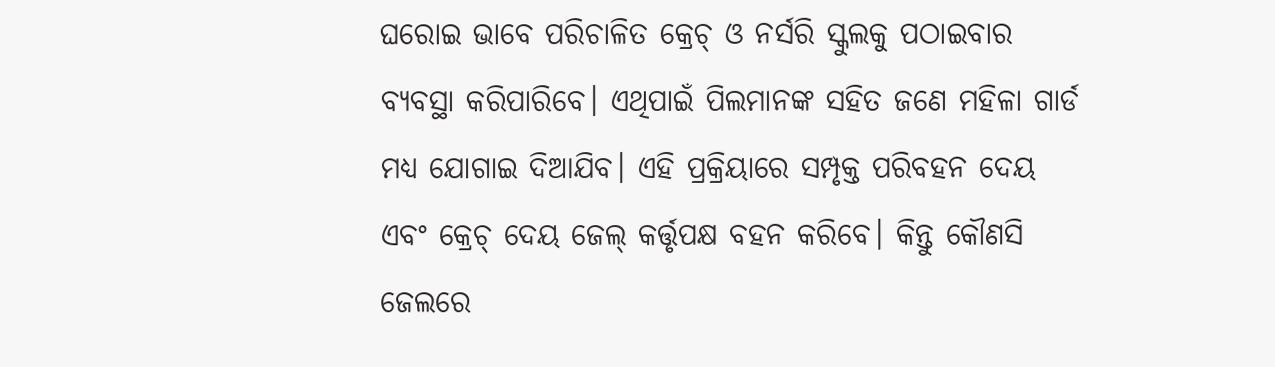ଘରୋଇ ଭାବେ ପରିଚାଳିତ କ୍ରେଚ୍‌ ଓ ନର୍ସରି ସ୍କୁଲକୁ ପଠାଇବାର ବ୍ୟବସ୍ଥା କରିପାରିବେ। ଏଥିପାଇଁ ପିଲମାନଙ୍କ ସହିତ ଜଣେ ମହିଳା ଗାର୍ଡ ମଧ୍ୟ ଯୋଗାଇ ଦିଆଯିବ। ଏହି ପ୍ରକ୍ରିୟାରେ ସମ୍ପୃକ୍ତ ପରିବହନ ଦେୟ ଏବଂ କ୍ରେଚ୍ ଦେୟ ଜେଲ୍‌ କର୍ତ୍ତୃପକ୍ଷ ବହନ କରିବେ। କିନ୍ତୁ କୌଣସି ଜେଲରେ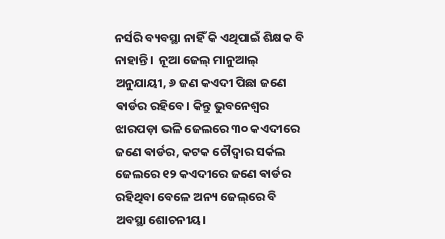ନର୍ସରି ବ୍ୟବସ୍ଥା ନାହିଁ କି ଏଥିପାଇଁ ଶିକ୍ଷକ ବି ନାହାନ୍ତି।  ନୂଆ ଜେଲ୍ ମାନୁଆଲ୍ ଅନୁଯାୟୀ, ୬ ଜଣ କଏଦୀ ପିଛା ଜଣେ ଵାର୍ଡର ରହିବେ। କିନ୍ତୁ ଭୁବନେଶ୍ବର ଝାରପଡ଼ା ଭଳି ଜେଲରେ ୩୦ କଏଦୀରେ ଜଣେ ଵାର୍ଡର, କଟକ ଚୌଦ୍ବାର ସର୍କଲ ଜେଲରେ ୧୨ କଏଦୀରେ ଜଣେ ଵାର୍ଡର ରହିଥିବା ବେଳେ ଅନ୍ୟ ଜେଲ୍‌ରେ ବି ଅବସ୍ଥା ଶୋଚନୀୟ।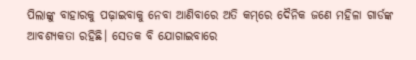ପିଲାଙ୍କୁ ବାହାରକୁ ପଢ଼ାଇବାକୁ ନେବା ଆଣିବାରେ ଅତି କମ୍‌ରେ ଦୈନିକ ଜଣେ ମହିଳା ଗାର୍ଡଙ୍କ ଆବଶ୍ୟକତା ରହିଛି। ସେତକ ବି ଯୋଗାଇବାରେ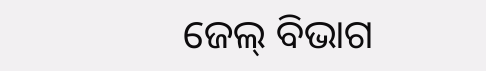ଜେଲ୍ ବିଭାଗ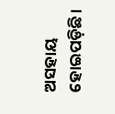ଅସହାୟ ହୋଇପଡ଼ିଛି।